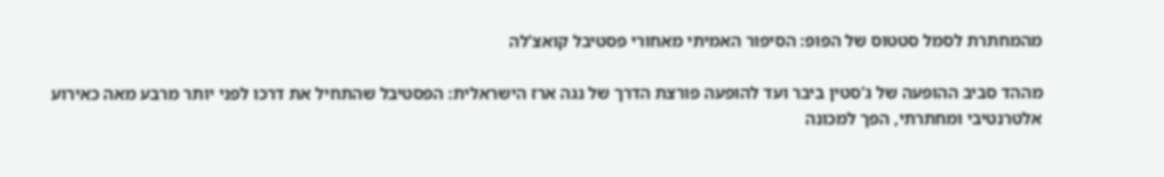מהמחתרת לסמל סטטוס של הפופ: הסיפור האמיתי מאחורי פסטיבל קואצ'לה

מההד סביב ההופעה של ג'סטין ביבר ועד להופעה פורצת הדרך של נגה ארז הישראלית: הפסטיבל שהתחיל את דרכו לפני יותר מרבע מאה כאירוע אלטרנטיבי ומחתרתי, הפך למכונה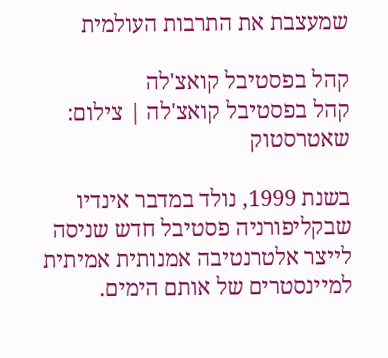שמעצבת את התרבות העולמית

קהל בפסטיבל קואצ'לה
קהל בפסטיבל קואצ'לה | צילום: שאטרסטוק

בשנת 1999, נולד במדבר אינדיו שבקליפורניה פסטיבל חדש שניסה לייצר אלטרנטיבה אמנותית אמיתית למיינסטרים של אותם הימים.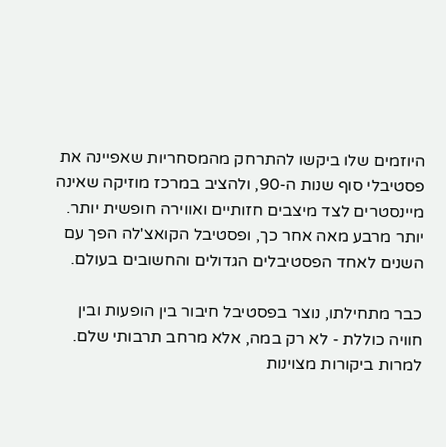היוזמים שלו ביקשו להתרחק מהמסחריות שאפיינה את פסטיבלי סוף שנות ה-90, ולהציב במרכז מוזיקה שאינה מיינסטרים לצד מיצבים חזותיים ואווירה חופשית יותר. יותר מרבע מאה אחר כך, ופסטיבל הקואצ'לה הפך עם השנים לאחד הפסטיבלים הגדולים והחשובים בעולם.

כבר מתחילתו, נוצר בפסטיבל חיבור בין הופעות ובין חוויה כוללת - לא רק במה, אלא מרחב תרבותי שלם. למרות ביקורות מצוינות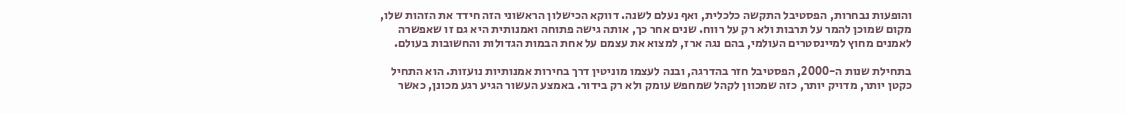והופעות נבחרות, הפסטיבל התקשה כלכלית, ואף נעלם לשנה. דווקא הכישלון הראשוני הזה חידד את הזהות שלו, מקום שמוכן להמר על תרבות ולא רק על רווח. שנים אחר כך, אותה גישה פתוחה ואמנותית היא גם זו שאפשרה לאמנים מחוץ למיינסטרים העולמי, בהם נגה ארז, למצוא את עצמם על אחת הבמות הגדולות והחשובות בעולם.

בתחילת שנות ה-2000, הפסטיבל חזר בהדרגה, ובנה לעצמו מוניטין דרך בחירות אמנותיות נועזות. הוא התחיל כקטן יותר, מדויק יותר, כזה שמכוון לקהל שמחפש עומק ולא רק בידור. באמצע העשור הגיע רגע מכונן, כאשר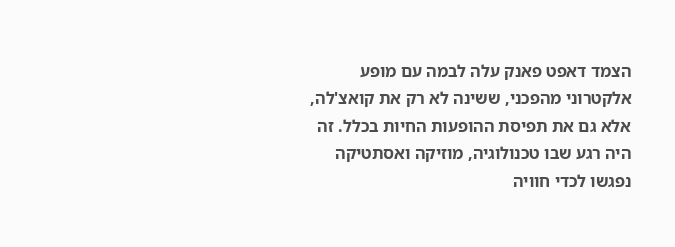הצמד דאפט פאנק עלה לבמה עם מופע אלקטרוני מהפכני, ששינה לא רק את קואצ'לה, אלא גם את תפיסת ההופעות החיות בכלל. זה היה רגע שבו טכנולוגיה, מוזיקה ואסתטיקה נפגשו לכדי חוויה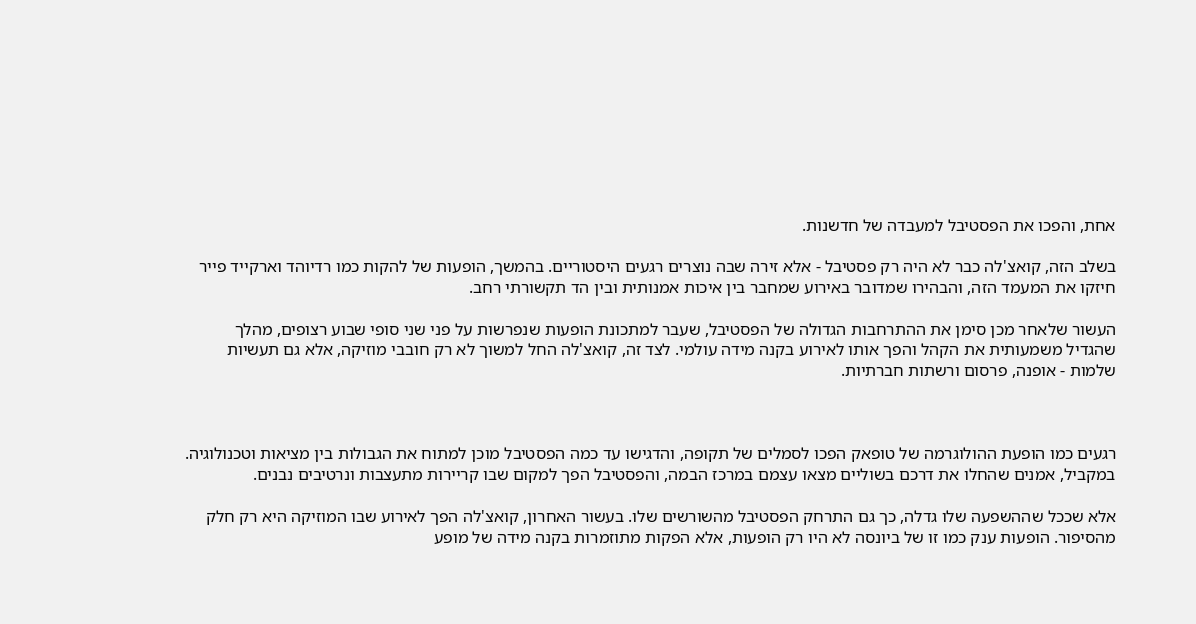אחת, והפכו את הפסטיבל למעבדה של חדשנות.

בשלב הזה, קואצ'לה כבר לא היה רק פסטיבל - אלא זירה שבה נוצרים רגעים היסטוריים. בהמשך, הופעות של להקות כמו רדיוהד וארקייד פייר חיזקו את המעמד הזה, והבהירו שמדובר באירוע שמחבר בין איכות אמנותית ובין הד תקשורתי רחב.

העשור שלאחר מכן סימן את ההתרחבות הגדולה של הפסטיבל, שעבר למתכונת הופעות שנפרשות על פני שני סופי שבוע רצופים, מהלך שהגדיל משמעותית את הקהל והפך אותו לאירוע בקנה מידה עולמי. לצד זה, קואצ'לה החל למשוך לא רק חובבי מוזיקה, אלא גם תעשיות שלמות - אופנה, פרסום ורשתות חברתיות.



רגעים כמו הופעת ההולוגרמה של טופאק הפכו לסמלים של תקופה, והדגישו עד כמה הפסטיבל מוכן למתוח את הגבולות בין מציאות וטכנולוגיה. במקביל, אמנים שהחלו את דרכם בשוליים מצאו עצמם במרכז הבמה, והפסטיבל הפך למקום שבו קריירות מתעצבות ונרטיבים נבנים.

אלא שככל שההשפעה שלו גדלה, כך גם התרחק הפסטיבל מהשורשים שלו. בעשור האחרון, קואצ'לה הפך לאירוע שבו המוזיקה היא רק חלק מהסיפור. הופעות ענק כמו זו של ביונסה לא היו רק הופעות, אלא הפקות מתוזמרות בקנה מידה של מופע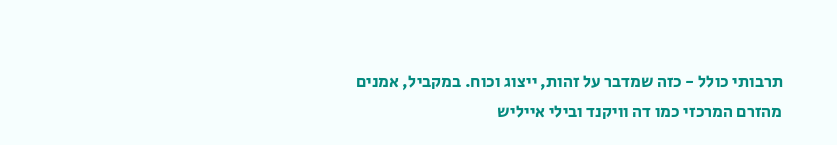תרבותי כולל - כזה שמדבר על זהות, ייצוג וכוח. במקביל, אמנים מהזרם המרכזי כמו דה וויקנד ובילי אייליש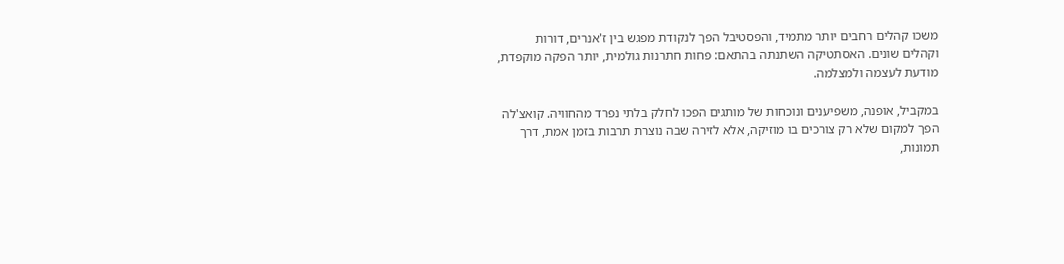משכו קהלים רחבים יותר מתמיד, והפסטיבל הפך לנקודת מפגש בין ז'אנרים, דורות וקהלים שונים. האסתטיקה השתנתה בהתאם: פחות חתרנות גולמית, יותר הפקה מוקפדת, מודעת לעצמה ולמצלמה.

במקביל, אופנה, משפיענים ונוכחות של מותגים הפכו לחלק בלתי נפרד מהחוויה. קואצ'לה הפך למקום שלא רק צורכים בו מוזיקה, אלא לזירה שבה נוצרת תרבות בזמן אמת, דרך תמונות,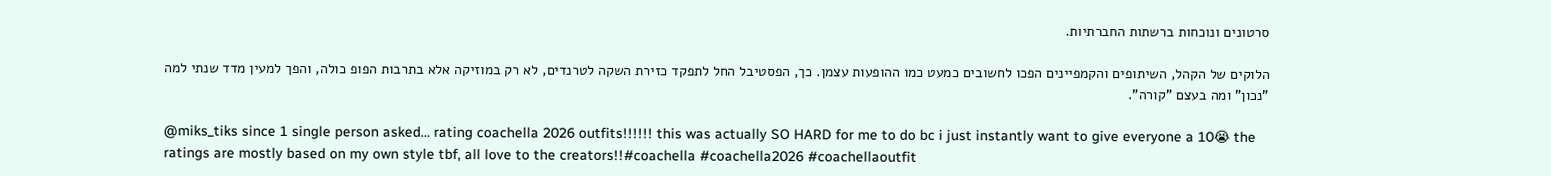סרטונים ונוכחות ברשתות החברתיות.

הלוקים של הקהל, השיתופים והקמפיינים הפכו לחשובים כמעט כמו ההופעות עצמן. כך, הפסטיבל החל לתפקד כזירת השקה לטרנדים, לא רק במוזיקה אלא בתרבות הפופ כולה, והפך למעין מדד שנתי למה "נכון" ומה בעצם "קורה".

@miks_tiks since 1 single person asked… rating coachella 2026 outfits!!!!!! this was actually SO HARD for me to do bc i just instantly want to give everyone a 10😭 the ratings are mostly based on my own style tbf, all love to the creators!!#coachella #coachella2026 #coachellaoutfit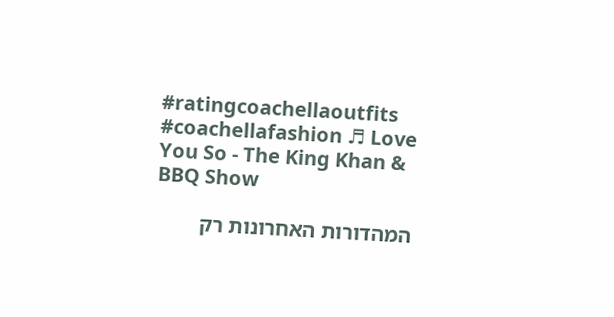#ratingcoachellaoutfits #coachellafashion ♬ Love You So - The King Khan & BBQ Show

המהדורות האחרונות רק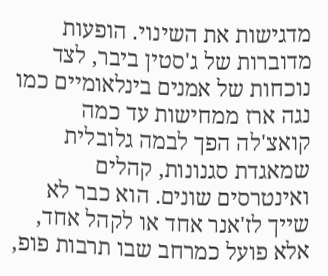מדגישות את השינוי. הופעות מדוברות של ג'סטין ביבר, לצד נוכחות של אמנים בינלאומיים כמו נגה ארז ממחישות עד כמה קואצ'לה הפך לבמה גלובלית שמאגדת סגנונות, קהלים ואינטרסים שונים. הוא כבר לא שייך לז'אנר אחד או לקהל אחד, אלא פועל כמרחב שבו תרבות פופ,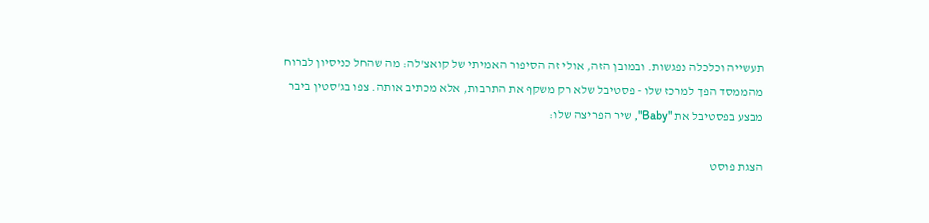תעשייה וכלכלה נפגשות. ובמובן הזה, אולי זה הסיפור האמיתי של קואצ'לה: מה שהחל כניסיון לברוח מהממסד הפך למרכז שלו - פסטיבל שלא רק משקף את התרבות, אלא מכתיב אותה. צפו בג'סטין ביבר מבצע בפסטיבל את "Baby", שיר הפריצה שלו:

הצגת פוסט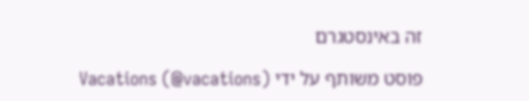זה באינסטגרם

פוסט משותף על ידי Vacations (@vacations)